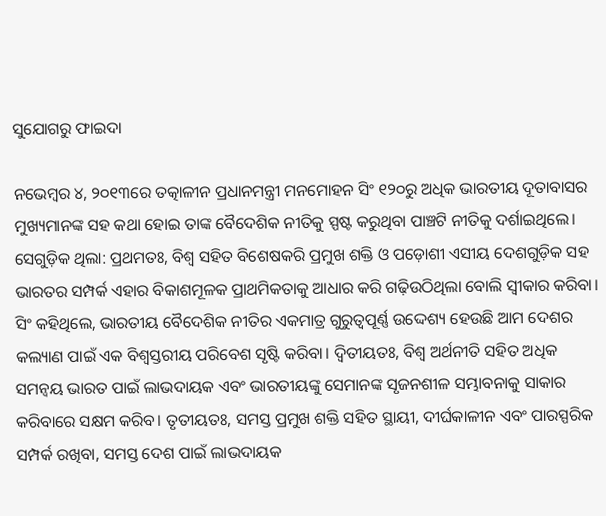ସୁଯୋଗରୁ ଫାଇଦା

ନଭେମ୍ୱର ୪, ୨୦୧୩ରେ ତତ୍କାଳୀନ ପ୍ରଧାନମନ୍ତ୍ରୀ ମନମୋହନ ସିଂ ୧୨୦ରୁ ଅଧିକ ଭାରତୀୟ ଦୂତାବାସର ମୁଖ୍ୟମାନଙ୍କ ସହ କଥା ହୋଇ ତାଙ୍କ ବୈଦେଶିକ ନୀତିକୁ ସ୍ପଷ୍ଟ କରୁଥିବା ପାଞ୍ଚଟି ନୀତିକୁ ଦର୍ଶାଇଥିଲେ। ସେଗୁଡ଼ିକ ଥିଲା: ପ୍ରଥମତଃ, ବିଶ୍ୱ ସହିତ ବିଶେଷକରି ପ୍ରମୁଖ ଶକ୍ତି ଓ ପଡ଼ୋଶୀ ଏସୀୟ ଦେଶଗୁଡ଼ିକ ସହ ଭାରତର ସମ୍ପର୍କ ଏହାର ବିକାଶମୂଳକ ପ୍ରାଥମିକତାକୁ ଆଧାର କରି ଗଢ଼ିଉଠିଥିଲା ବୋଲି ସ୍ୱୀକାର କରିବା। ସିଂ କହିଥିଲେ, ଭାରତୀୟ ବୈଦେଶିକ ନୀତିର ଏକମାତ୍ର ଗୁରୁତ୍ୱପୂର୍ଣ୍ଣ ଉଦ୍ଦେଶ୍ୟ ହେଉଛି ଆମ ଦେଶର କଲ୍ୟାଣ ପାଇଁ ଏକ ବିଶ୍ୱସ୍ତରୀୟ ପରିବେଶ ସୃଷ୍ଟି କରିବା। ଦ୍ୱିତୀୟତଃ, ବିଶ୍ୱ ଅର୍ଥନୀତି ସହିତ ଅଧିକ ସମନ୍ୱୟ ଭାରତ ପାଇଁ ଲାଭଦାୟକ ଏବଂ ଭାରତୀୟଙ୍କୁ ସେମାନଙ୍କ ସୃଜନଶୀଳ ସମ୍ଭାବନାକୁ ସାକାର କରିବାରେ ସକ୍ଷମ କରିବ। ତୃତୀୟତଃ, ସମସ୍ତ ପ୍ରମୁଖ ଶକ୍ତି ସହିତ ସ୍ଥାୟୀ, ଦୀର୍ଘକାଳୀନ ଏବଂ ପାରସ୍ପରିକ ସମ୍ପର୍କ ରଖିବା, ସମସ୍ତ ଦେଶ ପାଇଁ ଲାଭଦାୟକ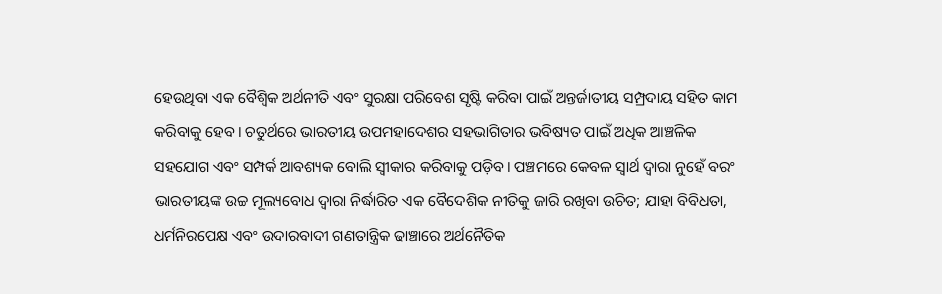ହେଉଥିବା ଏକ ବୈଶ୍ୱିକ ଅର୍ଥନୀତି ଏବଂ ସୁରକ୍ଷା ପରିବେଶ ସୃଷ୍ଟି କରିବା ପାଇଁ ଅନ୍ତର୍ଜାତୀୟ ସମ୍ପ୍ରଦାୟ ସହିତ କାମ କରିବାକୁ ହେବ। ଚତୁର୍ଥରେ ଭାରତୀୟ ଉପମହାଦେଶର ସହଭାଗିତାର ଭବିଷ୍ୟତ ପାଇଁ ଅଧିକ ଆଞ୍ଚଳିକ ସହଯୋଗ ଏବଂ ସମ୍ପର୍କ ଆବଶ୍ୟକ ବୋଲି ସ୍ୱୀକାର କରିବାକୁ ପଡ଼ିବ। ପଞ୍ଚମରେ କେବଳ ସ୍ୱାର୍ଥ ଦ୍ୱାରା ନୁହେଁ ବରଂ ଭାରତୀୟଙ୍କ ଉଚ୍ଚ ମୂଲ୍ୟବୋଧ ଦ୍ୱାରା ନିର୍ଦ୍ଧାରିତ ଏକ ବୈଦେଶିକ ନୀତିକୁ ଜାରି ରଖିବା ଉଚିତ; ଯାହା ବିବିଧତା, ଧର୍ମନିରପେକ୍ଷ ଏବଂ ଉଦାରବାଦୀ ଗଣତାନ୍ତ୍ରିକ ଢାଞ୍ଚାରେ ଅର୍ଥନୈତିକ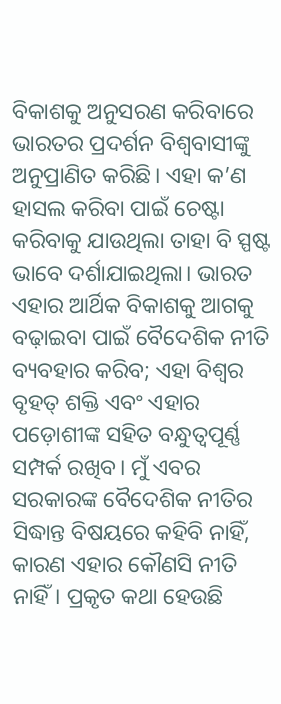ବିକାଶକୁ ଅନୁସରଣ କରିବାରେ ଭାରତର ପ୍ରଦର୍ଶନ ବିଶ୍ୱବାସୀଙ୍କୁ ଅନୁପ୍ରାଣିତ କରିଛି। ଏହା କ’ଣ ହାସଲ କରିବା ପାଇଁ ଚେଷ୍ଟା କରିବାକୁ ଯାଉଥିଲା ତାହା ବି ସ୍ପଷ୍ଟ ଭାବେ ଦର୍ଶାଯାଇଥିଲା। ଭାରତ ଏହାର ଆର୍ଥିକ ବିକାଶକୁ ଆଗକୁ ବଢ଼ାଇବା ପାଇଁ ବୈଦେଶିକ ନୀତି ବ୍ୟବହାର କରିବ; ଏହା ବିଶ୍ୱର ବୃହତ୍‌ ଶକ୍ତି ଏବଂ ଏହାର ପଡ଼ୋଶୀଙ୍କ ସହିତ ବନ୍ଧୁତ୍ୱପୂର୍ଣ୍ଣ ସମ୍ପର୍କ ରଖିବ। ମୁଁ ଏବର ସରକାରଙ୍କ ବୈଦେଶିକ ନୀତିର ସିଦ୍ଧାନ୍ତ ବିଷୟରେ କହିବି ନାହିଁ, କାରଣ ଏହାର କୌଣସି ନୀତି ନାହିଁ। ପ୍ରକୃତ କଥା ହେଉଛି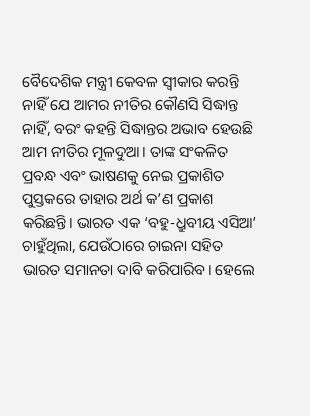ବୈଦେଶିକ ମନ୍ତ୍ରୀ କେବଳ ସ୍ୱୀକାର କରନ୍ତି ନାହିଁ ଯେ ଆମର ନୀତିର କୌଣସି ସିଦ୍ଧାନ୍ତ ନାହିଁ, ବରଂ କହନ୍ତି ସିଦ୍ଧାନ୍ତର ଅଭାବ ହେଉଛି ଆମ ନୀତିର ମୂଳଦୁଆ। ତାଙ୍କ ସଂକଳିତ ପ୍ରବନ୍ଧ ଏବଂ ଭାଷଣକୁ ନେଇ ପ୍ରକାଶିତ ପୁସ୍ତକରେ ତାହାର ଅର୍ଥ କ’ଣ ପ୍ରକାଶ କରିଛନ୍ତି। ଭାରତ ଏକ ‘ବହୁ-ଧ୍ରୁବୀୟ ଏସିଆ’ ଚାହୁଁଥିଲା, ଯେଉଁଠାରେ ଚାଇନା ସହିତ ଭାରତ ସମାନତା ଦାବି କରିପାରିବ। ହେଲେ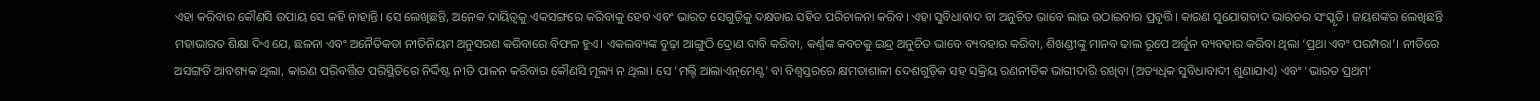ଏହା କରିବାର କୌଣସି ଉପାୟ ସେ କହି ନାହାନ୍ତି। ସେ ଲେଖିଛନ୍ତି, ଅନେକ ଦାୟିତ୍ୱକୁ ଏକସଙ୍ଗରେ କରିବାକୁ ହେବ ଏବଂ ଭାରତ ସେଗୁଡ଼ିକୁ ଦକ୍ଷତାର ସହିତ ପରିଚାଳନା କରିବ। ଏହା ସୁବିଧାବାଦ ବା ଅନୁଚିତ ଭାବେ ଲାଭ ଉଠାଇବାର ପ୍ରବୃତ୍ତି। କାରଣ ସୁଯୋଗବାଦ ଭାରତର ସଂସ୍କୃତି। ଜୟଶଙ୍କର ଲେଖିଛନ୍ତି ମହାଭାରତ ଶିକ୍ଷା ଦିଏ ଯେ, ଛଳନା ଏବଂ ଅନୈତିକତା ନୀତିନିୟମ ଅନୁସରଣ କରିବାରେ ବିଫଳ ହୁଏ। ଏକଲବ୍ୟଙ୍କ ବୁଢ଼ା ଆଙ୍ଗୁଠି ଦ୍ରୋଣ ଦାବି କରିବା, କର୍ଣ୍ଣଙ୍କ କବଚକୁ ଇନ୍ଦ୍ର ଅନୁଚିତ ଭାବେ ବ୍ୟବହାର କରିବା, ଶିଖଣ୍ଡୀଙ୍କୁ ମାନବ ଢାଲ ରୂପେ ଅର୍ଜୁନ ବ୍ୟବହାର କରିବା ଥିଲା ‘ପ୍ରଥା ଏବଂ ପରମ୍ପରା’। ନୀତିରେ ଅସଙ୍ଗତି ଆବଶ୍ୟକ ଥିଲା, କାରଣ ପରିବର୍ତ୍ତିତ ପରିସ୍ଥିତିରେ ନିର୍ଦ୍ଦିଷ୍ଟ ନୀତି ପାଳନ କରିବାର କୌଣସି ମୂଲ୍ୟ ନ ଥିଲା। ସେ ‘ମଲ୍ଟି ଆଲାଏନ୍‌ମେଣ୍ଟ’ ବା ବିଶ୍ୱସ୍ତରରେ କ୍ଷମତାଶାଳୀ ଦେଶଗୁଡ଼ିକ ସହ ସକ୍ରିୟ ରଣନୀତିକ ଭାଗୀଦାରି ରଖିବା (ଅତ୍ୟଧିକ ସୁବିଧାବାଦୀ ଶୁଣାଯାଏ) ଏବଂ ‘ଭାରତ ପ୍ରଥମ’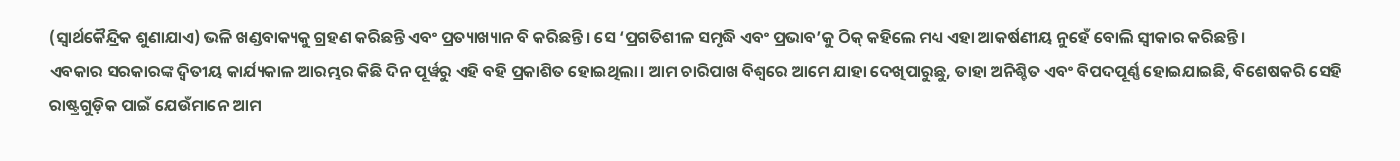(ସ୍ୱାର୍ଥକୈନ୍ଦ୍ରିକ ଶୁଣାଯାଏ) ଭଳି ଖଣ୍ଡବାକ୍ୟକୁ ଗ୍ରହଣ କରିଛନ୍ତି ଏବଂ ପ୍ରତ୍ୟାଖ୍ୟାନ ବି କରିଛନ୍ତି। ସେ ‘ପ୍ରଗତିଶୀଳ ସମୃଦ୍ଧି ଏବଂ ପ୍ରଭାବ’କୁ ଠିକ୍‌ କହିଲେ ମଧ୍ୟ ଏହା ଆକର୍ଷଣୀୟ ନୁହେଁ ବୋଲି ସ୍ୱୀକାର କରିଛନ୍ତି।
ଏବକାର ସରକାରଙ୍କ ଦ୍ୱିତୀୟ କାର୍ଯ୍ୟକାଳ ଆରମ୍ଭର କିଛି ଦିନ ପୂର୍ୱରୁ ଏହି ବହି ପ୍ରକାଶିତ ହୋଇଥିଲା। ଆମ ଚାରିପାଖ ବିଶ୍ୱରେ ଆମେ ଯାହା ଦେଖିପାରୁଛୁ, ତାହା ଅନିଶ୍ଚିତ ଏବଂ ବିପଦପୂର୍ଣ୍ଣ ହୋଇଯାଇଛି, ବିଶେଷକରି ସେହି ରାଷ୍ଟ୍ରଗୁଡ଼ିକ ପାଇଁ ଯେଉଁମାନେ ଆମ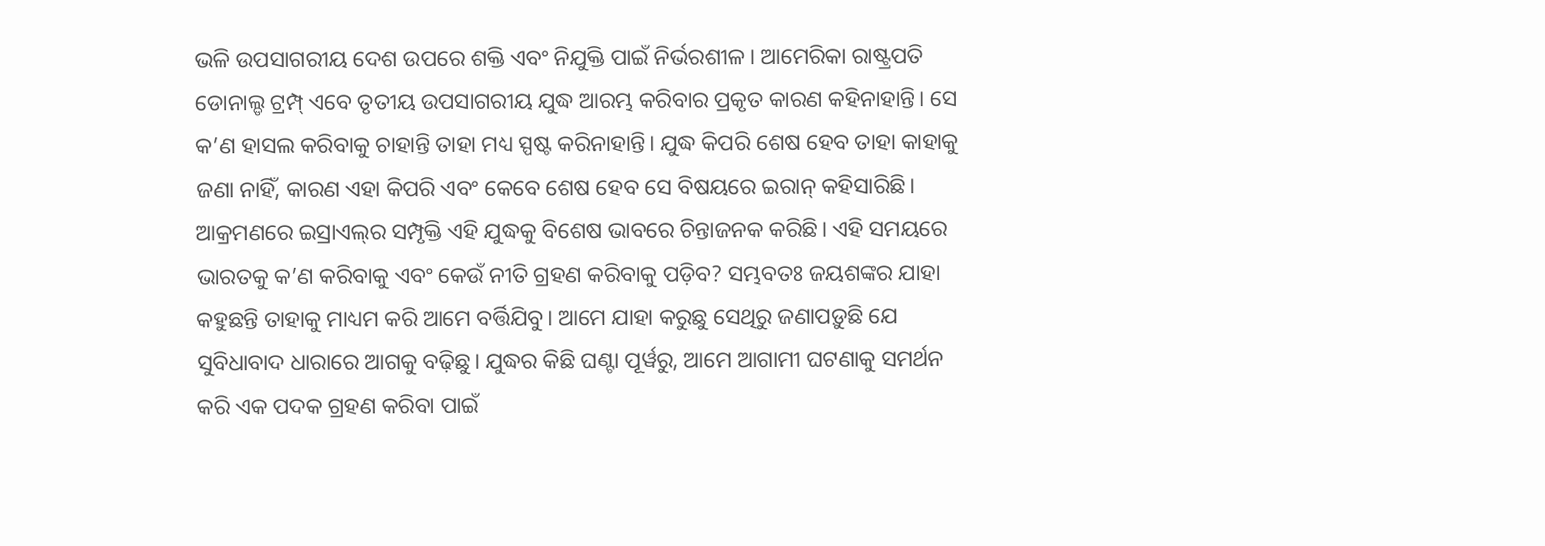ଭଳି ଉପସାଗରୀୟ ଦେଶ ଉପରେ ଶକ୍ତି ଏବଂ ନିଯୁକ୍ତି ପାଇଁ ନିର୍ଭରଶୀଳ। ଆମେରିକା ରାଷ୍ଟ୍ରପତି ଡୋନାଲ୍ଡ ଟ୍ରମ୍ପ୍‌ ଏବେ ତୃତୀୟ ଉପସାଗରୀୟ ଯୁଦ୍ଧ ଆରମ୍ଭ କରିବାର ପ୍ରକୃତ କାରଣ କହିନାହାନ୍ତି। ସେ କ’ଣ ହାସଲ କରିବାକୁ ଚାହାନ୍ତି ତାହା ମଧ୍ୟ ସ୍ପଷ୍ଟ କରିନାହାନ୍ତି। ଯୁଦ୍ଧ କିପରି ଶେଷ ହେବ ତାହା କାହାକୁ ଜଣା ନାହିଁ, କାରଣ ଏହା କିପରି ଏବଂ କେବେ ଶେଷ ହେବ ସେ ବିଷୟରେ ଇରାନ୍‌ କହିସାରିଛି। ଆକ୍ରମଣରେ ଇସ୍ରାଏଲ୍‌ର ସମ୍ପୃକ୍ତି ଏହି ଯୁଦ୍ଧକୁ ବିଶେଷ ଭାବରେ ଚିନ୍ତାଜନକ କରିଛି। ଏହି ସମୟରେ ଭାରତକୁ କ’ଣ କରିବାକୁ ଏବଂ କେଉଁ ନୀତି ଗ୍ରହଣ କରିବାକୁ ପଡ଼ିବ? ସମ୍ଭବତଃ ଜୟଶଙ୍କର ଯାହା କହୁଛନ୍ତି ତାହାକୁ ମାଧ୍ୟମ କରି ଆମେ ବର୍ତ୍ତିଯିବୁ। ଆମେ ଯାହା କରୁଛୁ ସେଥିରୁ ଜଣାପଡ଼ୁଛି ଯେ ସୁବିଧାବାଦ ଧାରାରେ ଆଗକୁ ବଢ଼ିଛୁ। ଯୁଦ୍ଧର କିଛି ଘଣ୍ଟା ପୂର୍ୱରୁ, ଆମେ ଆଗାମୀ ଘଟଣାକୁ ସମର୍ଥନ କରି ଏକ ପଦକ ଗ୍ରହଣ କରିବା ପାଇଁ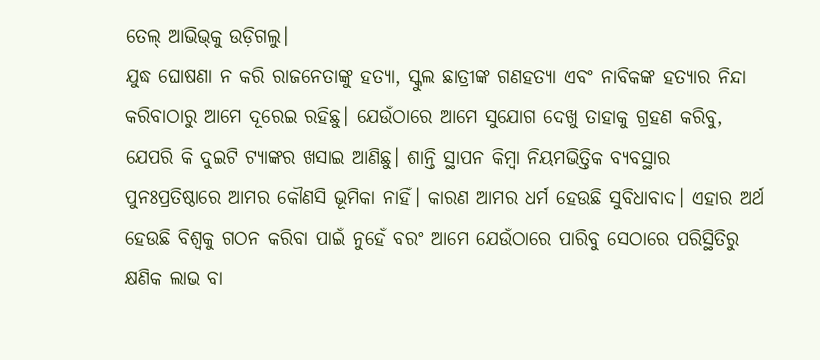ତେଲ୍‌ ଆଭିଭ୍‌କୁ ଉଡ଼ିଗଲୁ।
ଯୁଦ୍ଧ ଘୋଷଣା ନ କରି ରାଜନେତାଙ୍କୁ ହତ୍ୟା, ସ୍କୁଲ ଛାତ୍ରୀଙ୍କ ଗଣହତ୍ୟା ଏବଂ ନାବିକଙ୍କ ହତ୍ୟାର ନିନ୍ଦା କରିବାଠାରୁ ଆମେ ଦୂରେଇ ରହିଛୁ। ଯେଉଁଠାରେ ଆମେ ସୁଯୋଗ ଦେଖୁ ତାହାକୁ ଗ୍ରହଣ କରିବୁ, ଯେପରି କି ଦୁଇଟି ଟ୍ୟାଙ୍କର ଖସାଇ ଆଣିଛୁ। ଶାନ୍ତି ସ୍ଥାପନ କିମ୍ୱା ନିୟମଭିତ୍ତିକ ବ୍ୟବସ୍ଥାର ପୁନଃପ୍ରତିଷ୍ଠାରେ ଆମର କୌଣସି ଭୂମିକା ନାହିଁ। କାରଣ ଆମର ଧର୍ମ ହେଉଛି ସୁବିଧାବାଦ। ଏହାର ଅର୍ଥ ହେଉଛି ବିଶ୍ୱକୁ ଗଠନ କରିବା ପାଇଁ ନୁହେଁ ବରଂ ଆମେ ଯେଉଁଠାରେ ପାରିବୁ ସେଠାରେ ପରିସ୍ଥିତିରୁ କ୍ଷଣିକ ଲାଭ ବା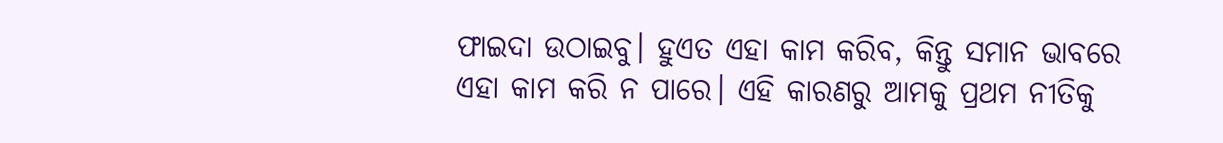ଫାଇଦା ଉଠାଇବୁ। ହୁଏତ ଏହା କାମ କରିବ, କିନ୍ତୁ ସମାନ ଭାବରେ ଏହା କାମ କରି ନ ପାରେ। ଏହି କାରଣରୁ ଆମକୁ ପ୍ରଥମ ନୀତିକୁ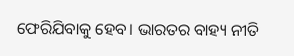ଫେରିଯିବାକୁ ହେବ। ଭାରତର ବାହ୍ୟ ନୀତି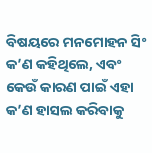ବିଷୟରେ ମନମୋହନ ସିଂ କ’ଣ କହିଥିଲେ, ଏବଂ କେଉଁ କାରଣ ପାଇଁ ଏହା କ’ଣ ହାସଲ କରିବାକୁ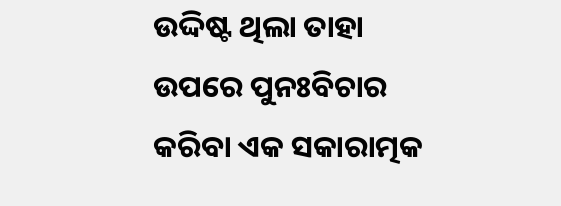ଉଦ୍ଦିଷ୍ଟ ଥିଲା ତାହା ଉପରେ ପୁନଃବିଚାର କରିବା ଏକ ସକାରାତ୍ମକ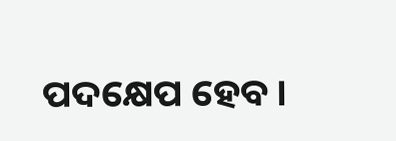ପଦକ୍ଷେପ ହେବ।